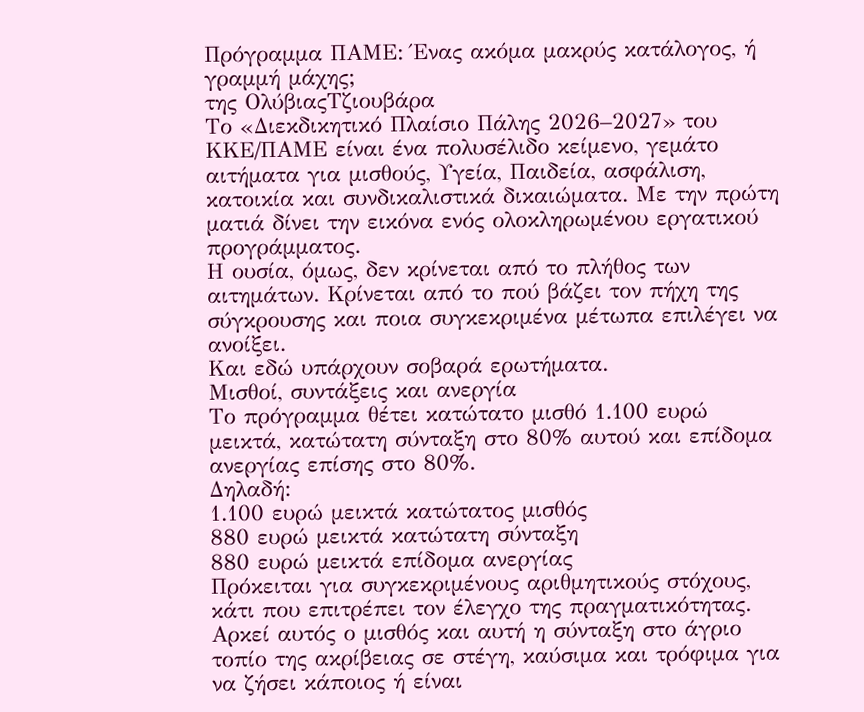Πρόγραμμα ΠΑΜΕ: Ένας ακόμα μακρύς κατάλογος, ή γραμμή μάχης;
της ΟλύβιαςΤζιουβάρα
Το «Διεκδικητικό Πλαίσιο Πάλης 2026–2027» του ΚΚΕ/ΠΑΜΕ είναι ένα πολυσέλιδο κείμενο, γεμάτο αιτήματα για μισθούς, Υγεία, Παιδεία, ασφάλιση, κατοικία και συνδικαλιστικά δικαιώματα. Με την πρώτη ματιά δίνει την εικόνα ενός ολοκληρωμένου εργατικού προγράμματος.
Η ουσία, όμως, δεν κρίνεται από το πλήθος των αιτημάτων. Κρίνεται από το πού βάζει τον πήχη της σύγκρουσης και ποια συγκεκριμένα μέτωπα επιλέγει να ανοίξει.
Και εδώ υπάρχουν σοβαρά ερωτήματα.
Μισθοί, συντάξεις και ανεργία
Το πρόγραμμα θέτει κατώτατο μισθό 1.100 ευρώ μεικτά, κατώτατη σύνταξη στο 80% αυτού και επίδομα ανεργίας επίσης στο 80%.
Δηλαδή:
1.100 ευρώ μεικτά κατώτατος μισθός
880 ευρώ μεικτά κατώτατη σύνταξη
880 ευρώ μεικτά επίδομα ανεργίας
Πρόκειται για συγκεκριμένους αριθμητικούς στόχους, κάτι που επιτρέπει τον έλεγχο της πραγματικότητας. Αρκεί αυτός ο μισθός και αυτή η σύνταξη στο άγριο τοπίο της ακρίβειας σε στέγη, καύσιμα και τρόφιμα για να ζήσει κάποιος ή είναι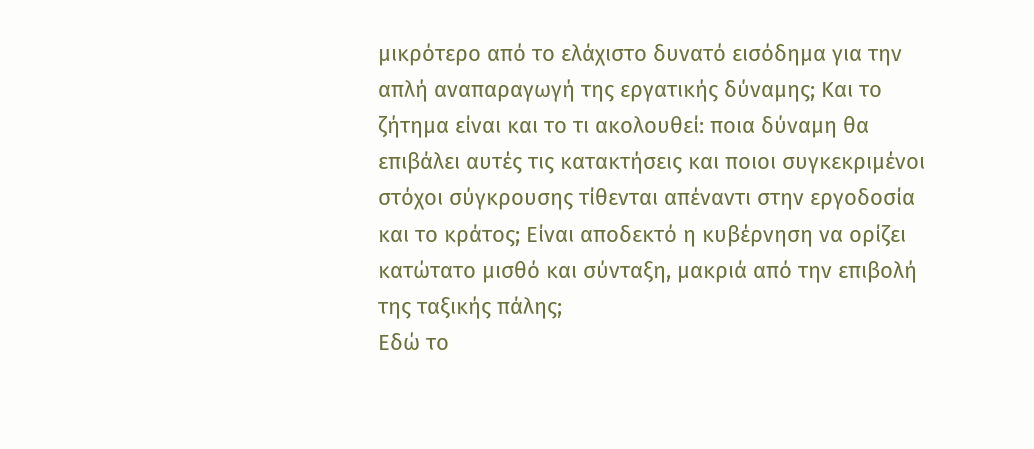μικρότερο από το ελάχιστο δυνατό εισόδημα για την απλή αναπαραγωγή της εργατικής δύναμης; Και το ζήτημα είναι και το τι ακολουθεί: ποια δύναμη θα επιβάλει αυτές τις κατακτήσεις και ποιοι συγκεκριμένοι στόχοι σύγκρουσης τίθενται απέναντι στην εργοδοσία και το κράτος; Είναι αποδεκτό η κυβέρνηση να ορίζει κατώτατο μισθό και σύνταξη, μακριά από την επιβολή της ταξικής πάλης;
Εδώ το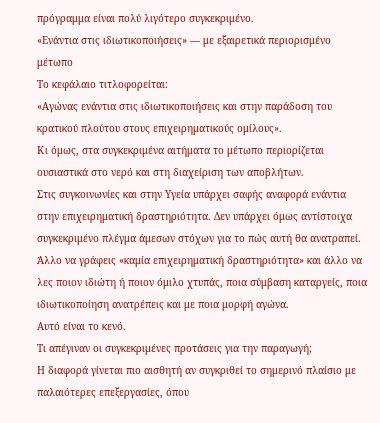πρόγραμμα είναι πολύ λιγότερο συγκεκριμένο.
«Ενάντια στις ιδιωτικοποιήσεις» — με εξαιρετικά περιορισμένο μέτωπο
Το κεφάλαιο τιτλοφορείται:
«Αγώνας ενάντια στις ιδιωτικοποιήσεις και στην παράδοση του κρατικού πλούτου στους επιχειρηματικούς ομίλους».
Κι όμως, στα συγκεκριμένα αιτήματα το μέτωπο περιορίζεται ουσιαστικά στο νερό και στη διαχείριση των αποβλήτων.
Στις συγκοινωνίες και στην Υγεία υπάρχει σαφής αναφορά ενάντια στην επιχειρηματική δραστηριότητα. Δεν υπάρχει όμως αντίστοιχα συγκεκριμένο πλέγμα άμεσων στόχων για το πώς αυτή θα ανατραπεί.
Άλλο να γράφεις «καμία επιχειρηματική δραστηριότητα» και άλλο να λες ποιον ιδιώτη ή ποιον όμιλο χτυπάς, ποια σύμβαση καταργείς, ποια ιδιωτικοποίηση ανατρέπεις και με ποια μορφή αγώνα.
Αυτό είναι το κενό.
Τι απέγιναν οι συγκεκριμένες προτάσεις για την παραγωγή;
Η διαφορά γίνεται πιο αισθητή αν συγκριθεί το σημερινό πλαίσιο με παλαιότερες επεξεργασίες, όπου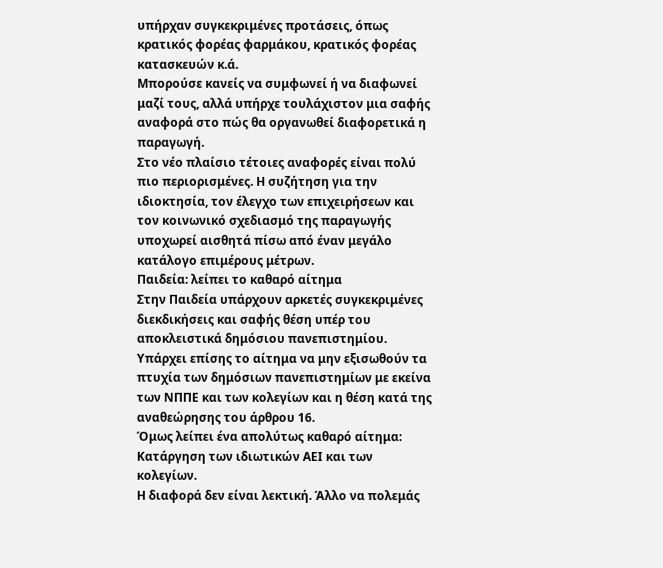υπήρχαν συγκεκριμένες προτάσεις, όπως κρατικός φορέας φαρμάκου, κρατικός φορέας κατασκευών κ.ά.
Μπορούσε κανείς να συμφωνεί ή να διαφωνεί μαζί τους, αλλά υπήρχε τουλάχιστον μια σαφής αναφορά στο πώς θα οργανωθεί διαφορετικά η παραγωγή.
Στο νέο πλαίσιο τέτοιες αναφορές είναι πολύ πιο περιορισμένες. Η συζήτηση για την ιδιοκτησία, τον έλεγχο των επιχειρήσεων και τον κοινωνικό σχεδιασμό της παραγωγής υποχωρεί αισθητά πίσω από έναν μεγάλο κατάλογο επιμέρους μέτρων.
Παιδεία: λείπει το καθαρό αίτημα
Στην Παιδεία υπάρχουν αρκετές συγκεκριμένες διεκδικήσεις και σαφής θέση υπέρ του αποκλειστικά δημόσιου πανεπιστημίου.
Υπάρχει επίσης το αίτημα να μην εξισωθούν τα πτυχία των δημόσιων πανεπιστημίων με εκείνα των ΝΠΠΕ και των κολεγίων και η θέση κατά της αναθεώρησης του άρθρου 16.
Όμως λείπει ένα απολύτως καθαρό αίτημα:
Κατάργηση των ιδιωτικών ΑΕΙ και των κολεγίων.
Η διαφορά δεν είναι λεκτική. Άλλο να πολεμάς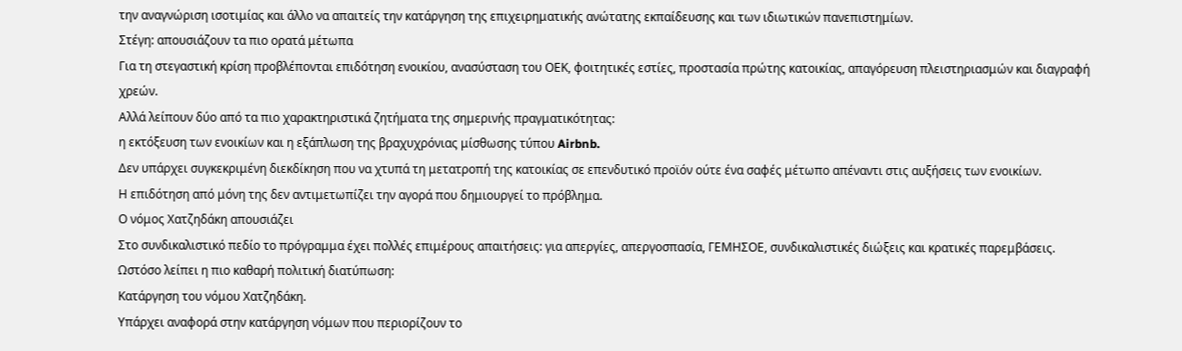την αναγνώριση ισοτιμίας και άλλο να απαιτείς την κατάργηση της επιχειρηματικής ανώτατης εκπαίδευσης και των ιδιωτικών πανεπιστημίων.
Στέγη: απουσιάζουν τα πιο ορατά μέτωπα
Για τη στεγαστική κρίση προβλέπονται επιδότηση ενοικίου, ανασύσταση του ΟΕΚ, φοιτητικές εστίες, προστασία πρώτης κατοικίας, απαγόρευση πλειστηριασμών και διαγραφή χρεών.
Αλλά λείπουν δύο από τα πιο χαρακτηριστικά ζητήματα της σημερινής πραγματικότητας:
η εκτόξευση των ενοικίων και η εξάπλωση της βραχυχρόνιας μίσθωσης τύπου Airbnb.
Δεν υπάρχει συγκεκριμένη διεκδίκηση που να χτυπά τη μετατροπή της κατοικίας σε επενδυτικό προϊόν ούτε ένα σαφές μέτωπο απέναντι στις αυξήσεις των ενοικίων.
Η επιδότηση από μόνη της δεν αντιμετωπίζει την αγορά που δημιουργεί το πρόβλημα.
Ο νόμος Χατζηδάκη απουσιάζει
Στο συνδικαλιστικό πεδίο το πρόγραμμα έχει πολλές επιμέρους απαιτήσεις: για απεργίες, απεργοσπασία, ΓΕΜΗΣΟΕ, συνδικαλιστικές διώξεις και κρατικές παρεμβάσεις.
Ωστόσο λείπει η πιο καθαρή πολιτική διατύπωση:
Κατάργηση του νόμου Χατζηδάκη.
Υπάρχει αναφορά στην κατάργηση νόμων που περιορίζουν το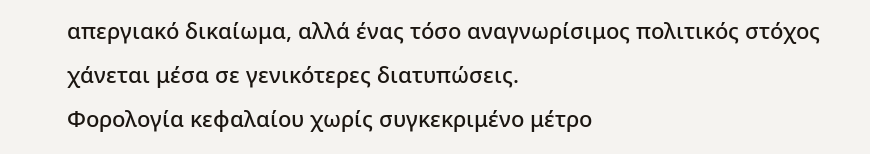απεργιακό δικαίωμα, αλλά ένας τόσο αναγνωρίσιμος πολιτικός στόχος χάνεται μέσα σε γενικότερες διατυπώσεις.
Φορολογία κεφαλαίου χωρίς συγκεκριμένο μέτρο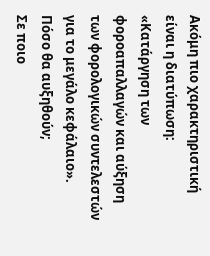Ακόμη πιο χαρακτηριστική είναι η διατύπωση:
«Κατάργηση των φοροαπαλλαγών και αύξηση των φορολογικών συντελεστών για το μεγάλο κεφάλαιο».
Πόσο θα αυξηθούν;
Σε ποιο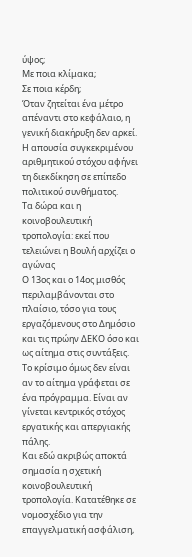ύψος;
Με ποια κλίμακα;
Σε ποια κέρδη;
Όταν ζητείται ένα μέτρο απέναντι στο κεφάλαιο, η γενική διακήρυξη δεν αρκεί. Η απουσία συγκεκριμένου αριθμητικού στόχου αφήνει τη διεκδίκηση σε επίπεδο πολιτικού συνθήματος.
Τα δώρα και η κοινοβουλευτική τροπολογία: εκεί που τελειώνει η Βουλή αρχίζει ο αγώνας
Ο 13ος και ο 14ος μισθός περιλαμβάνονται στο πλαίσιο, τόσο για τους εργαζόμενους στο Δημόσιο και τις πρώην ΔΕΚΟ όσο και ως αίτημα στις συντάξεις.
Το κρίσιμο όμως δεν είναι αν το αίτημα γράφεται σε ένα πρόγραμμα. Είναι αν γίνεται κεντρικός στόχος εργατικής και απεργιακής πάλης.
Και εδώ ακριβώς αποκτά σημασία η σχετική κοινοβουλευτική τροπολογία. Κατατέθηκε σε νομοσχέδιο για την επαγγελματική ασφάλιση,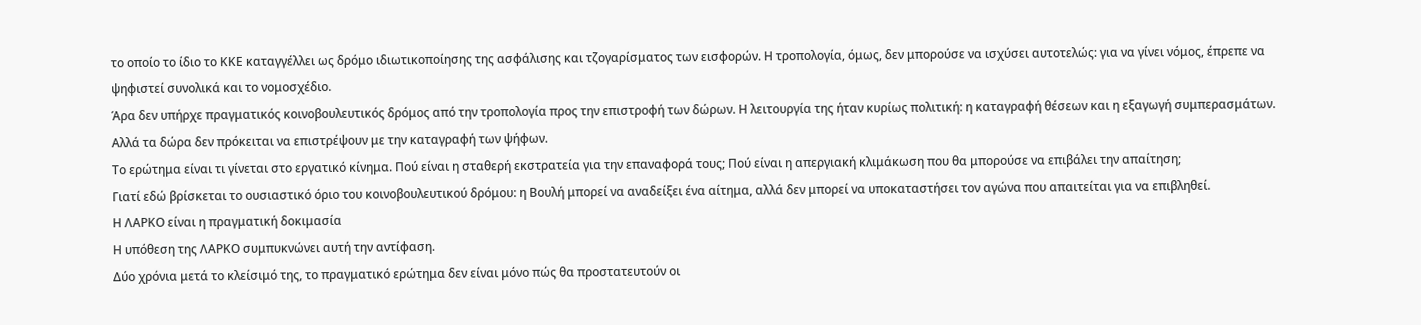το οποίο το ίδιο το ΚΚΕ καταγγέλλει ως δρόμο ιδιωτικοποίησης της ασφάλισης και τζογαρίσματος των εισφορών. Η τροπολογία, όμως, δεν μπορούσε να ισχύσει αυτοτελώς: για να γίνει νόμος, έπρεπε να ψηφιστεί συνολικά και το νομοσχέδιο.
Άρα δεν υπήρχε πραγματικός κοινοβουλευτικός δρόμος από την τροπολογία προς την επιστροφή των δώρων. Η λειτουργία της ήταν κυρίως πολιτική: η καταγραφή θέσεων και η εξαγωγή συμπερασμάτων.
Αλλά τα δώρα δεν πρόκειται να επιστρέψουν με την καταγραφή των ψήφων.
Το ερώτημα είναι τι γίνεται στο εργατικό κίνημα. Πού είναι η σταθερή εκστρατεία για την επαναφορά τους; Πού είναι η απεργιακή κλιμάκωση που θα μπορούσε να επιβάλει την απαίτηση;
Γιατί εδώ βρίσκεται το ουσιαστικό όριο του κοινοβουλευτικού δρόμου: η Βουλή μπορεί να αναδείξει ένα αίτημα, αλλά δεν μπορεί να υποκαταστήσει τον αγώνα που απαιτείται για να επιβληθεί.
Η ΛΑΡΚΟ είναι η πραγματική δοκιμασία
Η υπόθεση της ΛΑΡΚΟ συμπυκνώνει αυτή την αντίφαση.
Δύο χρόνια μετά το κλείσιμό της, το πραγματικό ερώτημα δεν είναι μόνο πώς θα προστατευτούν οι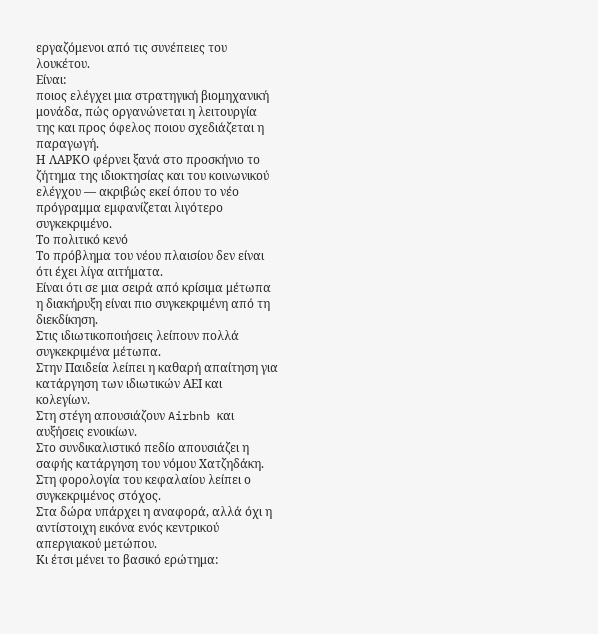εργαζόμενοι από τις συνέπειες του λουκέτου.
Είναι:
ποιος ελέγχει μια στρατηγική βιομηχανική μονάδα, πώς οργανώνεται η λειτουργία της και προς όφελος ποιου σχεδιάζεται η παραγωγή.
Η ΛΑΡΚΟ φέρνει ξανά στο προσκήνιο το ζήτημα της ιδιοκτησίας και του κοινωνικού ελέγχου — ακριβώς εκεί όπου το νέο πρόγραμμα εμφανίζεται λιγότερο συγκεκριμένο.
Το πολιτικό κενό
Το πρόβλημα του νέου πλαισίου δεν είναι ότι έχει λίγα αιτήματα.
Είναι ότι σε μια σειρά από κρίσιμα μέτωπα η διακήρυξη είναι πιο συγκεκριμένη από τη διεκδίκηση.
Στις ιδιωτικοποιήσεις λείπουν πολλά συγκεκριμένα μέτωπα.
Στην Παιδεία λείπει η καθαρή απαίτηση για κατάργηση των ιδιωτικών ΑΕΙ και κολεγίων.
Στη στέγη απουσιάζουν Airbnb και αυξήσεις ενοικίων.
Στο συνδικαλιστικό πεδίο απουσιάζει η σαφής κατάργηση του νόμου Χατζηδάκη.
Στη φορολογία του κεφαλαίου λείπει ο συγκεκριμένος στόχος.
Στα δώρα υπάρχει η αναφορά, αλλά όχι η αντίστοιχη εικόνα ενός κεντρικού απεργιακού μετώπου.
Κι έτσι μένει το βασικό ερώτημα: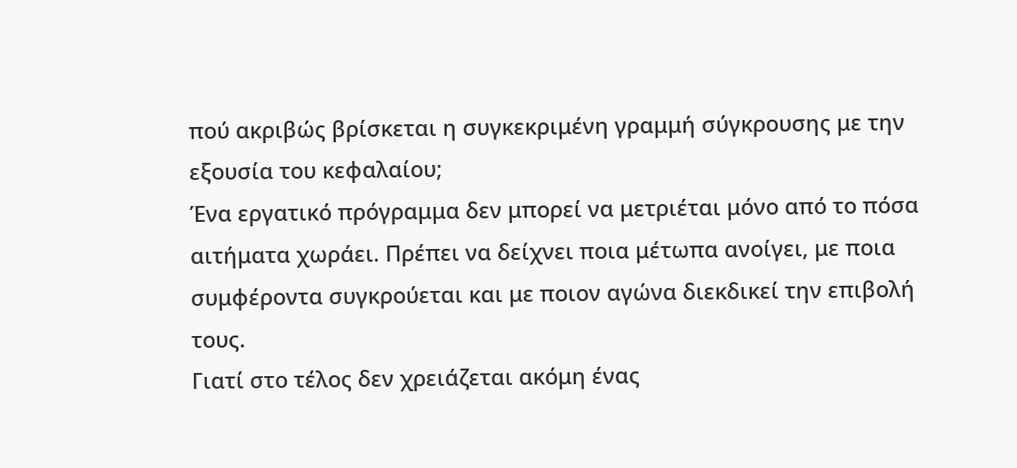πού ακριβώς βρίσκεται η συγκεκριμένη γραμμή σύγκρουσης με την εξουσία του κεφαλαίου;
Ένα εργατικό πρόγραμμα δεν μπορεί να μετριέται μόνο από το πόσα αιτήματα χωράει. Πρέπει να δείχνει ποια μέτωπα ανοίγει, με ποια συμφέροντα συγκρούεται και με ποιον αγώνα διεκδικεί την επιβολή τους.
Γιατί στο τέλος δεν χρειάζεται ακόμη ένας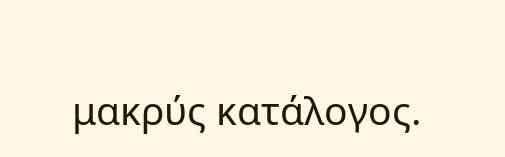μακρύς κατάλογος.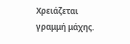Χρειάζεται γραμμή μάχης.